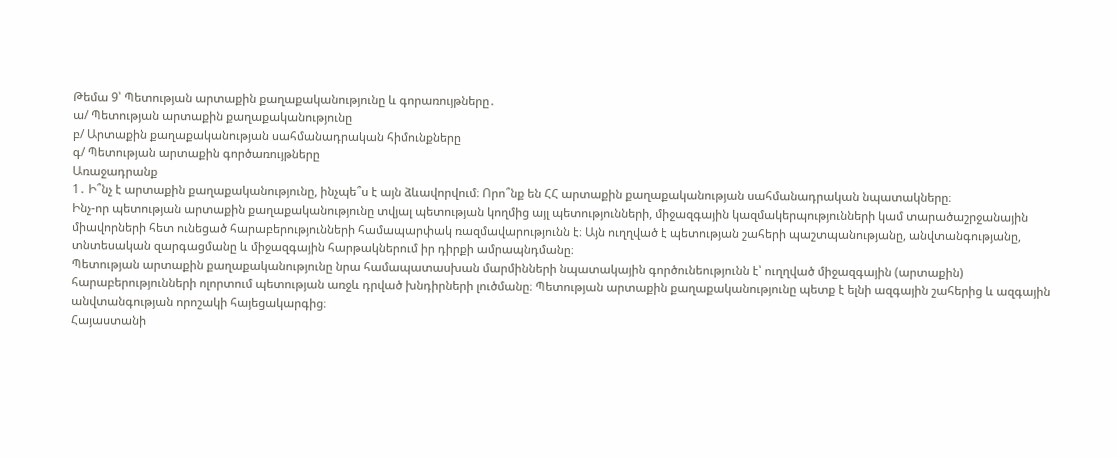Թեմա 9՝ Պետության արտաքին քաղաքականությունը և գորառույթները․
ա/ Պետության արտաքին քաղաքականությունը
բ/ Արտաքին քաղաքականության սահմանադրական հիմունքները
գ/ Պետության արտաքին գործառույթները
Առաջադրանք
1․ Ի՞նչ է արտաքին քաղաքականությունը, ինչպե՞ս է այն ձևավորվում։ Որո՞նք են ՀՀ արտաքին քաղաքականության սահմանադրական նպատակները։
Ինչ-որ պետության արտաքին քաղաքականությունը տվյալ պետության կողմից այլ պետությունների, միջազգային կազմակերպությունների կամ տարածաշրջանային միավորների հետ ունեցած հարաբերությունների համապարփակ ռազմավարությունն է։ Այն ուղղված է պետության շահերի պաշտպանությանը, անվտանգությանը, տնտեսական զարգացմանը և միջազգային հարթակներում իր դիրքի ամրապնդմանը։
Պետության արտաքին քաղաքականությունը նրա համապատասխան մարմինների նպատակային գործունեությունն է՝ ուղղված միջազգային (արտաքին) հարաբերությունների ոլորտում պետության առջև դրված խնդիրների լուծմանը։ Պետության արտաքին քաղաքականությունը պետք է ելնի ազգային շահերից և ազգային անվտանգության որոշակի հայեցակարգից։
Հայաստանի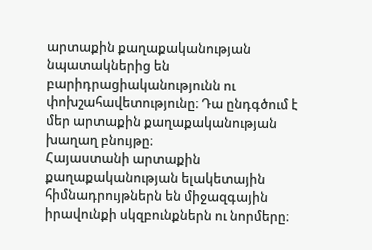արտաքին քաղաքականության նպատակներից են բարիդրացիականությունն ու փոխշահավետությունը։ Դա ընդգծում է մեր արտաքին քաղաքականության խաղաղ բնույթը։
Հայաստանի արտաքին քաղաքականության ելակետային հիմնադրույթներն են միջազգային իրավունքի սկզբունքներն ու նորմերը։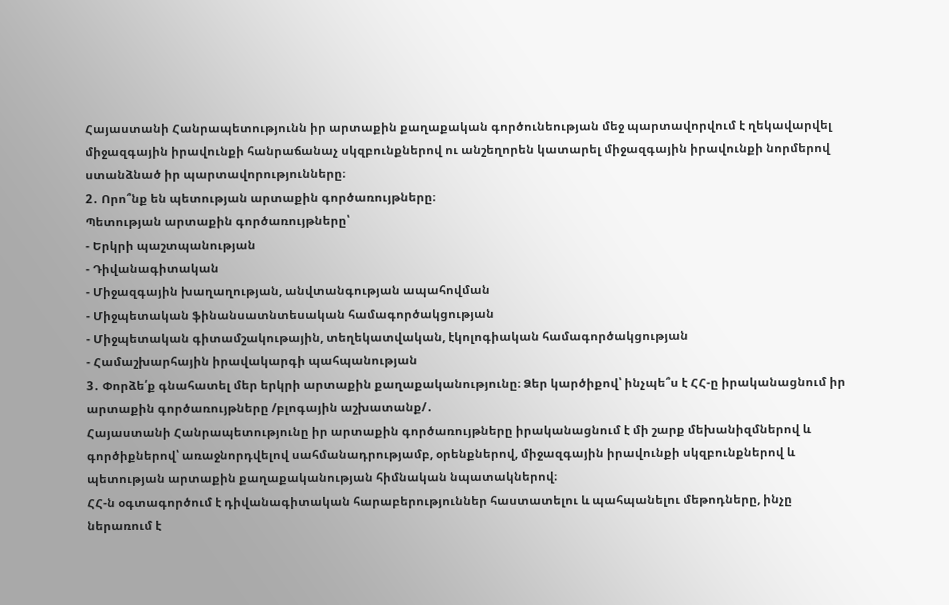Հայաստանի Հանրապետությունն իր արտաքին քաղաքական գործունեության մեջ պարտավորվում է ղեկավարվել միջազգային իրավունքի հանրաճանաչ սկզբունքներով ու անշեղորեն կատարել միջազգային իրավունքի նորմերով ստանձնած իր պարտավորությունները։
2․ Որո՞նք են պետության արտաքին գործառույթները։
Պետության արտաքին գործառույթները՝
- Երկրի պաշտպանության
- Դիվանագիտական
- Միջազգային խաղաղության, անվտանգության ապահովման
- Միջպետական ֆինանսատնտեսական համագործակցության
- Միջպետական գիտամշակութային, տեղեկատվական, էկոլոգիական համագործակցության
- Համաշխարհային իրավակարգի պահպանության
3․ Փորձե՛ք գնահատել մեր երկրի արտաքին քաղաքականությունը։ Ձեր կարծիքով՝ ինչպե՞ս է ՀՀ-ը իրականացնում իր արտաքին գործառույթները /բլոգային աշխատանք/․
Հայաստանի Հանրապետությունը իր արտաքին գործառույթները իրականացնում է մի շարք մեխանիզմներով և գործիքներով՝ առաջնորդվելով սահմանադրությամբ, օրենքներով, միջազգային իրավունքի սկզբունքներով և պետության արտաքին քաղաքականության հիմնական նպատակներով։
ՀՀ-ն օգտագործում է դիվանագիտական հարաբերություններ հաստատելու և պահպանելու մեթոդները, ինչը ներառում է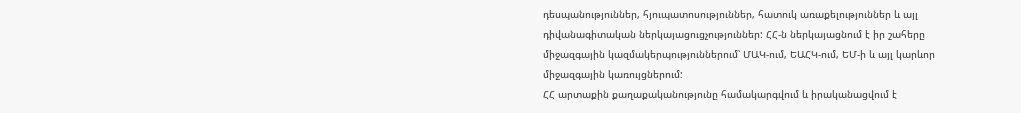դեսպանություններ, հյուպատոսություններ, հատուկ առաքելություններ և այլ դիվանագիտական ներկայացուցչություններ: ՀՀ-ն ներկայացնում է իր շահերը միջազգային կազմակերպություններում՝ ՄԱԿ-ում, ԵԱՀԿ-ում, ԵՄ-ի և այլ կարևոր միջազգային կառույցներում:
ՀՀ արտաքին քաղաքականությունը համակարգվում և իրականացվում է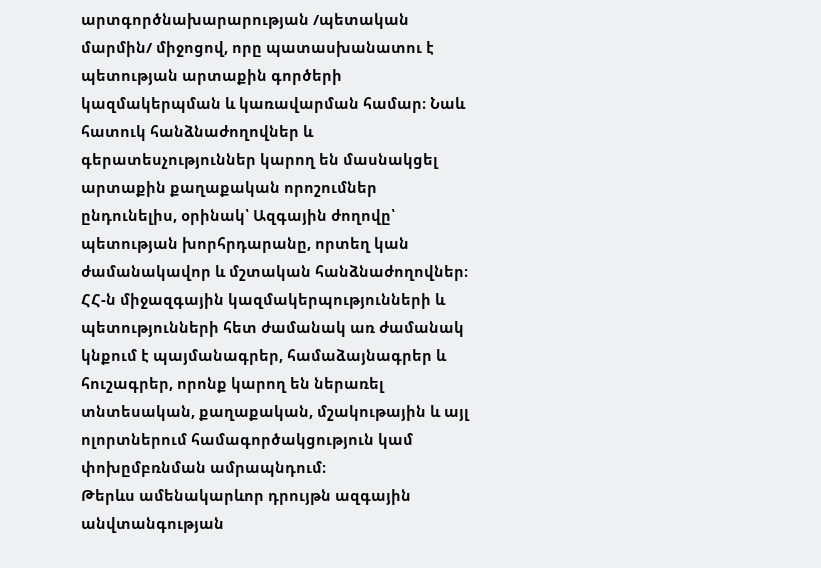արտգործնախարարության /պետական մարմին/ միջոցով, որը պատասխանատու է պետության արտաքին գործերի կազմակերպման և կառավարման համար։ Նաև հատուկ հանձնաժողովներ և գերատեսչություններ կարող են մասնակցել արտաքին քաղաքական որոշումներ ընդունելիս, օրինակ՝ Ազգային ժողովը՝ պետության խորհրդարանը, որտեղ կան ժամանակավոր և մշտական հանձնաժողովներ։
ՀՀ-ն միջազգային կազմակերպությունների և պետությունների հետ ժամանակ առ ժամանակ կնքում է պայմանագրեր, համաձայնագրեր և հուշագրեր, որոնք կարող են ներառել տնտեսական, քաղաքական, մշակութային և այլ ոլորտներում համագործակցություն կամ փոխըմբռնման ամրապնդում։
Թերևս ամենակարևոր դրույթն ազգային անվտանգության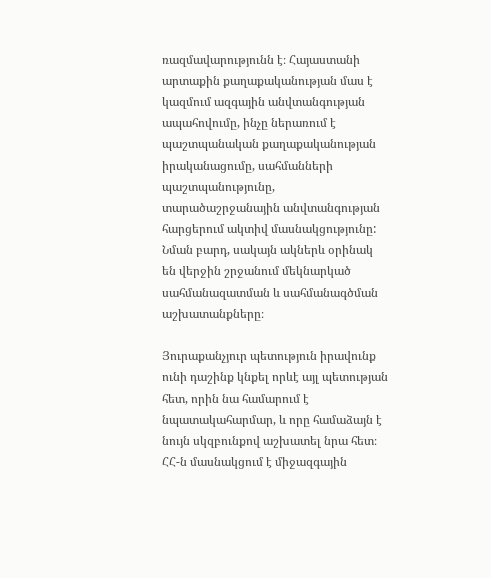ռազմավարությունն է։ Հայաստանի արտաքին քաղաքականության մաս է կազմում ազգային անվտանգության ապահովումը, ինչը ներառում է պաշտպանական քաղաքականության իրականացումը, սահմանների պաշտպանությունը, տարածաշրջանային անվտանգության հարցերում ակտիվ մասնակցությունը: Նման բարդ, սակայն ակներև օրինակ են վերջին շրջանում մեկնարկած սահմանազատման և սահմանագծման աշխատանքները։

Յուրաքանչյուր պետություն իրավունք ունի դաշինք կնքել որևէ այլ պետության հետ, որին նա համարում է նպատակահարմար, և որը համաձայն է նույն սկզբունքով աշխատել նրա հետ։ ՀՀ-ն մասնակցում է միջազգային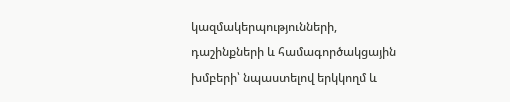կազմակերպությունների, դաշինքների և համագործակցային խմբերի՝ նպաստելով երկկողմ և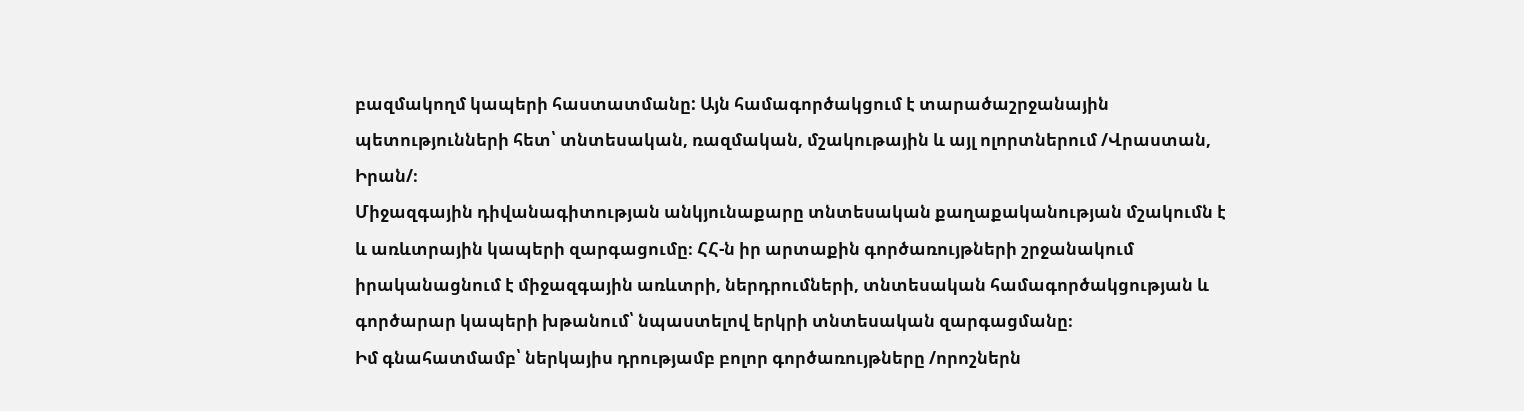բազմակողմ կապերի հաստատմանը: Այն համագործակցում է տարածաշրջանային պետությունների հետ՝ տնտեսական, ռազմական, մշակութային և այլ ոլորտներում /Վրաստան, Իրան/։
Միջազգային դիվանագիտության անկյունաքարը տնտեսական քաղաքականության մշակումն է և առևտրային կապերի զարգացումը։ ՀՀ-ն իր արտաքին գործառույթների շրջանակում իրականացնում է միջազգային առևտրի, ներդրումների, տնտեսական համագործակցության և գործարար կապերի խթանում՝ նպաստելով երկրի տնտեսական զարգացմանը։
Իմ գնահատմամբ՝ ներկայիս դրությամբ բոլոր գործառույթները /որոշներն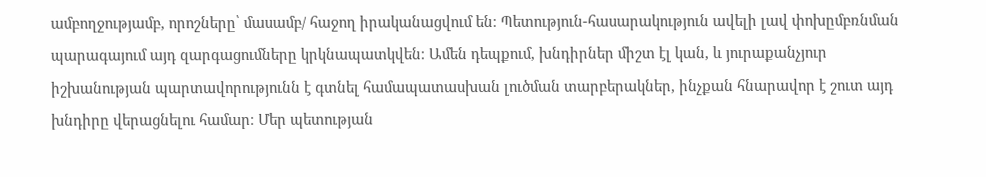ամբողջությամբ, որոշները՝ մասամբ/ հաջող իրականացվում են։ Պետություն-հասարակություն ավելի լավ փոխըմբռնման պարագայում այդ զարգացումները կրկնապատկվեն։ Ամեն դեպքում, խնդիրներ միշտ էլ կան, և յուրաքանչյուր իշխանության պարտավորությունն է գտնել համապատասխան լուծման տարբերակներ, ինչքան հնարավոր է շուտ այդ խնդիրը վերացնելու համար։ Մեր պետության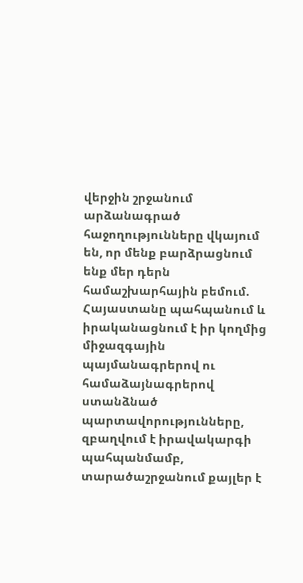վերջին շրջանում արձանագրած հաջողությունները վկայում են, որ մենք բարձրացնում ենք մեր դերն համաշխարհային բեմում. Հայաստանը պահպանում և իրականացնում է իր կողմից միջազգային պայմանագրերով ու համաձայնագրերով ստանձնած պարտավորությունները, զբաղվում է իրավակարգի պահպանմամբ, տարածաշրջանում քայլեր է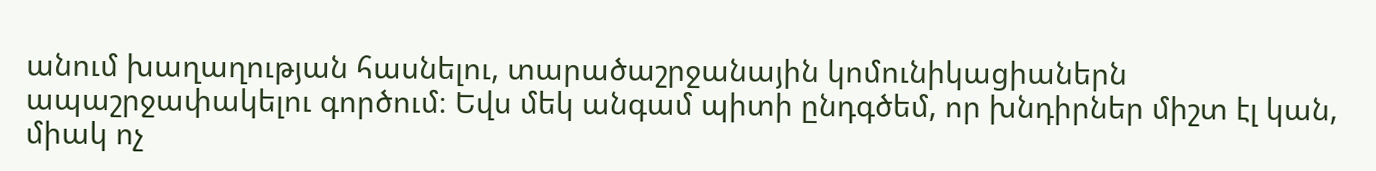անում խաղաղության հասնելու, տարածաշրջանային կոմունիկացիաներն ապաշրջափակելու գործում։ Եվս մեկ անգամ պիտի ընդգծեմ, որ խնդիրներ միշտ էլ կան, միակ ոչ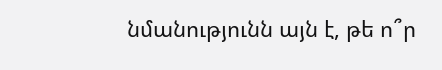նմանությունն այն է, թե ո՞ր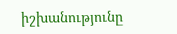իշխանությունը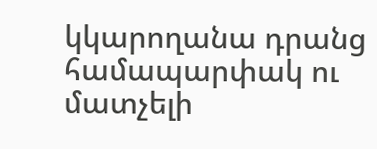կկարողանա դրանց համապարփակ ու մատչելի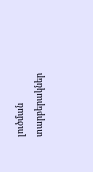լուծման տարբերակներ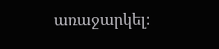առաջարկել։